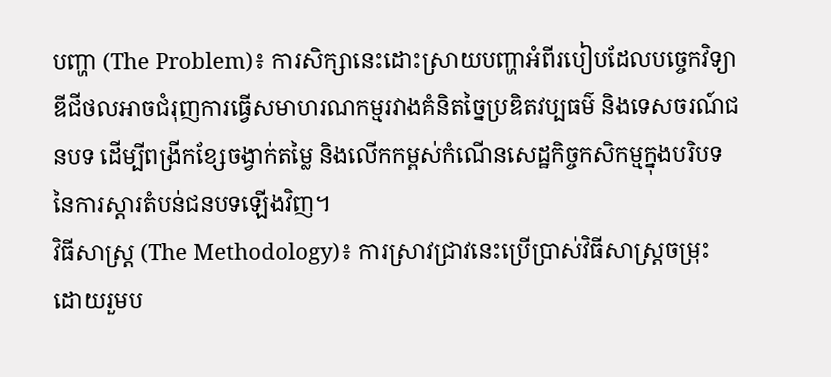បញ្ហា (The Problem)៖ ការសិក្សានេះដោះស្រាយបញ្ហាអំពីរបៀបដែលបច្ចេកវិទ្យាឌីជីថលអាចជំរុញការធ្វើសមាហរណកម្មរវាងគំនិតច្នៃប្រឌិតវប្បធម៌ និងទេសចរណ៍ជនបទ ដើម្បីពង្រីកខ្សែចង្វាក់តម្លៃ និងលើកកម្ពស់កំណើនសេដ្ឋកិច្ចកសិកម្មក្នុងបរិបទនៃការស្តារតំបន់ជនបទឡើងវិញ។
វិធីសាស្ត្រ (The Methodology)៖ ការស្រាវជ្រាវនេះប្រើប្រាស់វិធីសាស្ត្រចម្រុះ ដោយរួមប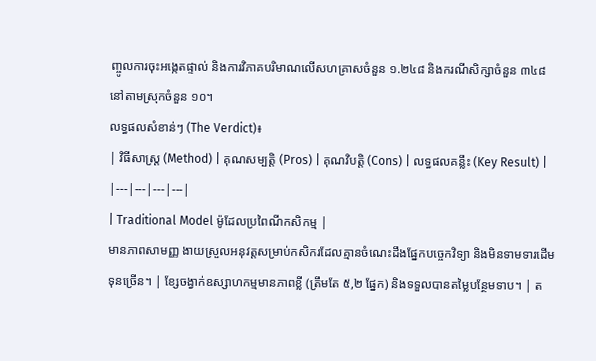ញ្ចូលការចុះអង្កេតផ្ទាល់ និងការវិភាគបរិមាណលើសហគ្រាសចំនួន ១.២៤៨ និងករណីសិក្សាចំនួន ៣៤៨ នៅតាមស្រុកចំនួន ១០។
លទ្ធផលសំខាន់ៗ (The Verdict)៖
| វិធីសាស្ត្រ (Method) | គុណសម្បត្តិ (Pros) | គុណវិបត្តិ (Cons) | លទ្ធផលគន្លឹះ (Key Result) |
|---|---|---|---|
| Traditional Model ម៉ូដែលប្រពៃណីកសិកម្ម |
មានភាពសាមញ្ញ ងាយស្រួលអនុវត្តសម្រាប់កសិករដែលគ្មានចំណេះដឹងផ្នែកបច្ចេកវិទ្យា និងមិនទាមទារដើមទុនច្រើន។ | ខ្សែចង្វាក់ឧស្សាហកម្មមានភាពខ្លី (ត្រឹមតែ ៥,២ ផ្នែក) និងទទួលបានតម្លៃបន្ថែមទាប។ | ត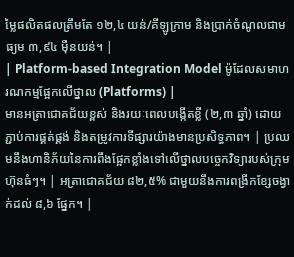ម្លៃផលិតផលត្រឹមតែ ១២,៤ យន់/គីឡូក្រាម និងប្រាក់ចំណូលជាមធ្យម ៣,៩៤ ម៉ឺនយន់។ |
| Platform-based Integration Model ម៉ូដែលសមាហរណកម្មផ្អែកលើថ្នាល (Platforms) |
មានអត្រាជោគជ័យខ្ពស់ និងរយៈពេលបង្កើតខ្លី (២,៣ ឆ្នាំ) ដោយភ្ជាប់ការផ្គត់ផ្គង់ និងតម្រូវការទីផ្សារយ៉ាងមានប្រសិទ្ធភាព។ | ប្រឈមនឹងហានិភ័យនៃការពឹងផ្អែកខ្លាំងទៅលើថ្នាលបច្ចេកវិទ្យារបស់ក្រុមហ៊ុនធំៗ។ | អត្រាជោគជ័យ ៨២,៥% ជាមួយនឹងការពង្រីកខ្សែចង្វាក់ដល់ ៨,៦ ផ្នែក។ |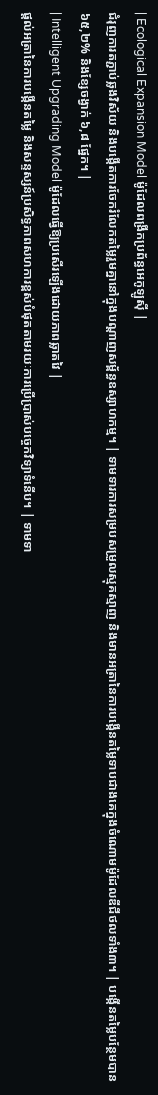| Ecological Expansion Model ម៉ូដែលពង្រីកប្រព័ន្ធអេកូឡូស៊ី |
ជំរុញការតភ្ជាប់ឆ្លងវិស័យ និងបង្កើតការចែករំលែកតម្លៃរួមគ្នានៅក្នុងបណ្តាញសម្ព័ន្ធឧស្សាហកម្ម។ | ទាមទារការសម្របសម្រួលស្មុគស្មាញ និងមានអត្រានៃការបង្កើនតម្លៃទាបជាងគេក្នុងចំណោមម៉ូដែលឌីជីថលទាំង៣។ | បង្កើនតម្លៃបន្ថែមបាន ៦៥,២% និងខ្សែចង្វាក់ ៦,៨ ផ្នែក។ |
| Intelligent Upgrading Model ម៉ូដែលធ្វើឱ្យប្រសើរឡើងដោយភាពឆ្លាតវៃ |
ផ្តល់អត្រានៃការបង្កើនតម្លៃ និងសន្ទស្សន៍ប្រសិទ្ធភាពសហការខ្ពស់បំផុតតាមរយៈការប្រើប្រាស់បច្ចេកវិទ្យាទំនើប។ | ទាមទា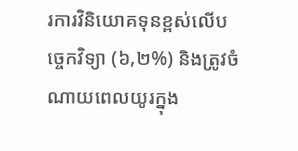រការវិនិយោគទុនខ្ពស់លើបច្ចេកវិទ្យា (៦,២%) និងត្រូវចំណាយពេលយូរក្នុង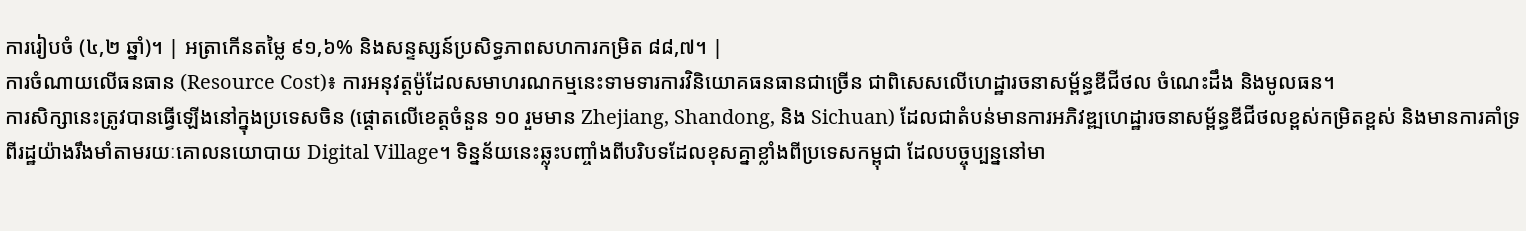ការរៀបចំ (៤,២ ឆ្នាំ)។ | អត្រាកើនតម្លៃ ៩១,៦% និងសន្ទស្សន៍ប្រសិទ្ធភាពសហការកម្រិត ៨៨,៧។ |
ការចំណាយលើធនធាន (Resource Cost)៖ ការអនុវត្តម៉ូដែលសមាហរណកម្មនេះទាមទារការវិនិយោគធនធានជាច្រើន ជាពិសេសលើហេដ្ឋារចនាសម្ព័ន្ធឌីជីថល ចំណេះដឹង និងមូលធន។
ការសិក្សានេះត្រូវបានធ្វើឡើងនៅក្នុងប្រទេសចិន (ផ្តោតលើខេត្តចំនួន ១០ រួមមាន Zhejiang, Shandong, និង Sichuan) ដែលជាតំបន់មានការអភិវឌ្ឍហេដ្ឋារចនាសម្ព័ន្ធឌីជីថលខ្ពស់កម្រិតខ្ពស់ និងមានការគាំទ្រពីរដ្ឋយ៉ាងរឹងមាំតាមរយៈគោលនយោបាយ Digital Village។ ទិន្នន័យនេះឆ្លុះបញ្ចាំងពីបរិបទដែលខុសគ្នាខ្លាំងពីប្រទេសកម្ពុជា ដែលបច្ចុប្បន្ននៅមា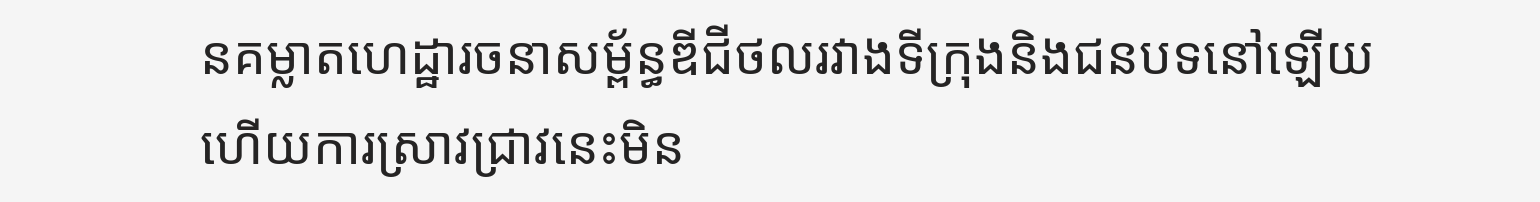នគម្លាតហេដ្ឋារចនាសម្ព័ន្ធឌីជីថលរវាងទីក្រុងនិងជនបទនៅឡើយ ហើយការស្រាវជ្រាវនេះមិន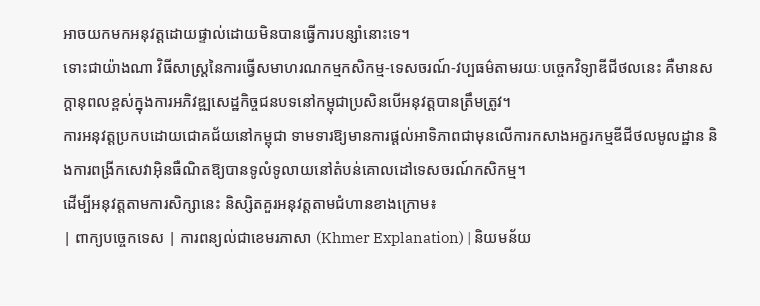អាចយកមកអនុវត្តដោយផ្ទាល់ដោយមិនបានធ្វើការបន្សាំនោះទេ។
ទោះជាយ៉ាងណា វិធីសាស្ត្រនៃការធ្វើសមាហរណកម្មកសិកម្ម-ទេសចរណ៍-វប្បធម៌តាមរយៈបច្ចេកវិទ្យាឌីជីថលនេះ គឺមានសក្តានុពលខ្ពស់ក្នុងការអភិវឌ្ឍសេដ្ឋកិច្ចជនបទនៅកម្ពុជាប្រសិនបើអនុវត្តបានត្រឹមត្រូវ។
ការអនុវត្តប្រកបដោយជោគជ័យនៅកម្ពុជា ទាមទារឱ្យមានការផ្តល់អាទិភាពជាមុនលើការកសាងអក្ខរកម្មឌីជីថលមូលដ្ឋាន និងការពង្រីកសេវាអ៊ិនធឺណិតឱ្យបានទូលំទូលាយនៅតំបន់គោលដៅទេសចរណ៍កសិកម្ម។
ដើម្បីអនុវត្តតាមការសិក្សានេះ និស្សិតគួរអនុវត្តតាមជំហានខាងក្រោម៖
| ពាក្យបច្ចេកទេស | ការពន្យល់ជាខេមរភាសា (Khmer Explanation) | និយមន័យ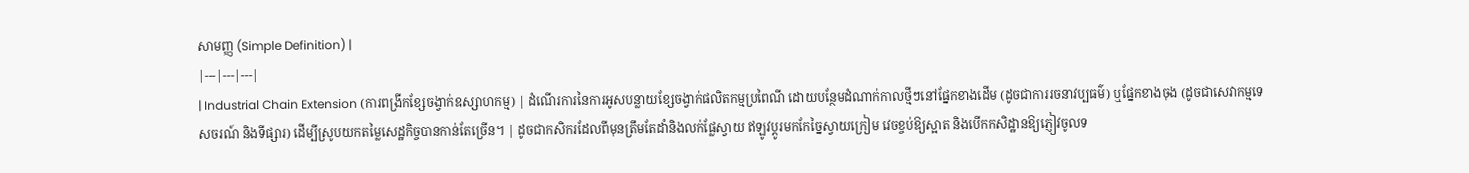សាមញ្ញ (Simple Definition) |
|---|---|---|
| Industrial Chain Extension (ការពង្រីកខ្សែចង្វាក់ឧស្សាហកម្ម) | ដំណើរការនៃការអូសបន្លាយខ្សែចង្វាក់ផលិតកម្មប្រពៃណី ដោយបន្ថែមដំណាក់កាលថ្មីៗនៅផ្នែកខាងដើម (ដូចជាការរចនាវប្បធម៌) ឬផ្នែកខាងចុង (ដូចជាសេវាកម្មទេសចរណ៍ និងទីផ្សារ) ដើម្បីស្រូបយកតម្លៃសេដ្ឋកិច្ចបានកាន់តែច្រើន។ | ដូចជាកសិករដែលពីមុនត្រឹមតែដាំនិងលក់ផ្លែស្វាយ ឥឡូវប្តូរមកកែច្នៃស្វាយក្រៀម វេចខ្ចប់ឱ្យស្អាត និងបើកកសិដ្ឋានឱ្យភ្ញៀវចូលទ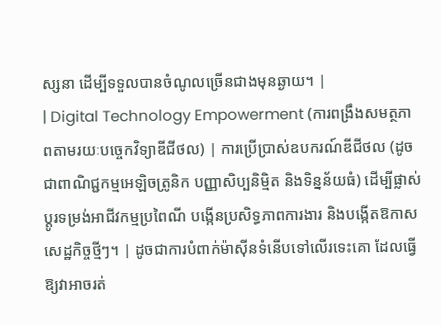ស្សនា ដើម្បីទទួលបានចំណូលច្រើនជាងមុនឆ្ងាយ។ |
| Digital Technology Empowerment (ការពង្រឹងសមត្ថភាពតាមរយៈបច្ចេកវិទ្យាឌីជីថល) | ការប្រើប្រាស់ឧបករណ៍ឌីជីថល (ដូចជាពាណិជ្ជកម្មអេឡិចត្រូនិក បញ្ញាសិប្បនិម្មិត និងទិន្នន័យធំ) ដើម្បីផ្លាស់ប្តូរទម្រង់អាជីវកម្មប្រពៃណី បង្កើនប្រសិទ្ធភាពការងារ និងបង្កើតឱកាសសេដ្ឋកិច្ចថ្មីៗ។ | ដូចជាការបំពាក់ម៉ាស៊ីនទំនើបទៅលើរទេះគោ ដែលធ្វើឱ្យវាអាចរត់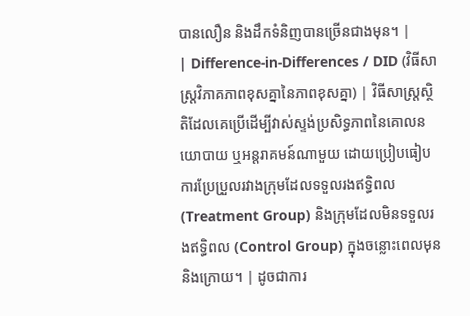បានលឿន និងដឹកទំនិញបានច្រើនជាងមុន។ |
| Difference-in-Differences / DID (វិធីសាស្ត្រវិភាគភាពខុសគ្នានៃភាពខុសគ្នា) | វិធីសាស្ត្រស្ថិតិដែលគេប្រើដើម្បីវាស់ស្ទង់ប្រសិទ្ធភាពនៃគោលនយោបាយ ឬអន្តរាគមន៍ណាមួយ ដោយប្រៀបធៀបការប្រែប្រួលរវាងក្រុមដែលទទួលរងឥទ្ធិពល (Treatment Group) និងក្រុមដែលមិនទទួលរងឥទ្ធិពល (Control Group) ក្នុងចន្លោះពេលមុននិងក្រោយ។ | ដូចជាការ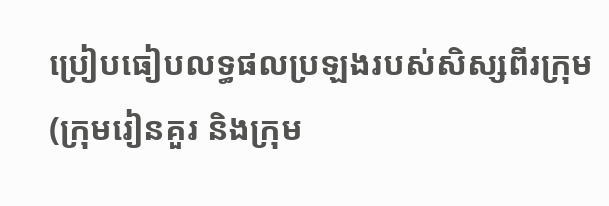ប្រៀបធៀបលទ្ធផលប្រឡងរបស់សិស្សពីរក្រុម (ក្រុមរៀនគួរ និងក្រុម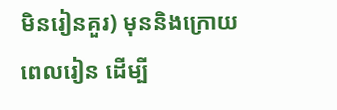មិនរៀនគួរ) មុននិងក្រោយពេលរៀន ដើម្បី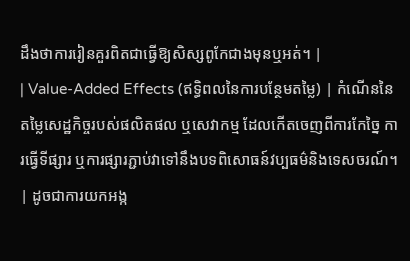ដឹងថាការរៀនគួរពិតជាធ្វើឱ្យសិស្សពូកែជាងមុនឬអត់។ |
| Value-Added Effects (ឥទ្ធិពលនៃការបន្ថែមតម្លៃ) | កំណើននៃតម្លៃសេដ្ឋកិច្ចរបស់ផលិតផល ឬសេវាកម្ម ដែលកើតចេញពីការកែច្នៃ ការធ្វើទីផ្សារ ឬការផ្សារភ្ជាប់វាទៅនឹងបទពិសោធន៍វប្បធម៌និងទេសចរណ៍។ | ដូចជាការយកអង្ក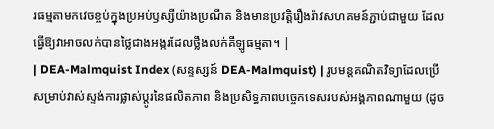រធម្មតាមកវេចខ្ចប់ក្នុងប្រអប់ឫស្សីយ៉ាងប្រណីត និងមានប្រវត្តិរឿងរ៉ាវសហគមន៍ភ្ជាប់ជាមួយ ដែលធ្វើឱ្យវាអាចលក់បានថ្លៃជាងអង្ករដែលថ្លឹងលក់គីឡូធម្មតា។ |
| DEA-Malmquist Index (សន្ទស្សន៍ DEA-Malmquist) | រូបមន្តគណិតវិទ្យាដែលប្រើសម្រាប់វាស់ស្ទង់ការផ្លាស់ប្តូរនៃផលិតភាព និងប្រសិទ្ធភាពបច្ចេកទេសរបស់អង្គភាពណាមួយ (ដូច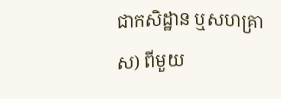ជាកសិដ្ឋាន ឬសហគ្រាស) ពីមួយ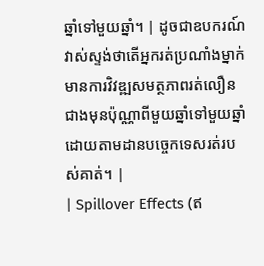ឆ្នាំទៅមួយឆ្នាំ។ | ដូចជាឧបករណ៍វាស់ស្ទង់ថាតើអ្នករត់ប្រណាំងម្នាក់មានការវិវឌ្ឍសមត្ថភាពរត់លឿនជាងមុនប៉ុណ្ណាពីមួយឆ្នាំទៅមួយឆ្នាំ ដោយតាមដានបច្ចេកទេសរត់របស់គាត់។ |
| Spillover Effects (ឥ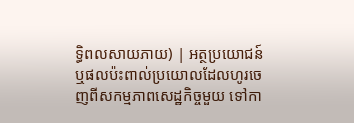ទ្ធិពលសាយភាយ) | អត្ថប្រយោជន៍ ឬផលប៉ះពាល់ប្រយោលដែលហូរចេញពីសកម្មភាពសេដ្ឋកិច្ចមួយ ទៅកា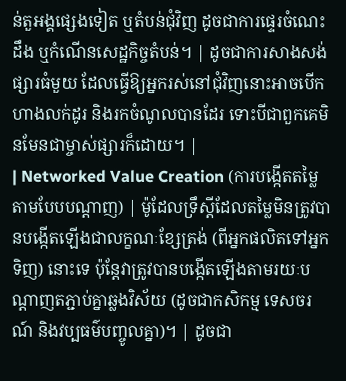ន់តួអង្គផ្សេងទៀត ឬតំបន់ជុំវិញ ដូចជាការផ្ទេរចំណេះដឹង ឬកំណើនសេដ្ឋកិច្ចតំបន់។ | ដូចជាការសាងសង់ផ្សារធំមួយ ដែលធ្វើឱ្យអ្នករស់នៅជុំវិញនោះអាចបើកហាងលក់ដូរ និងរកចំណូលបានដែរ ទោះបីជាពួកគេមិនមែនជាម្ចាស់ផ្សារក៏ដោយ។ |
| Networked Value Creation (ការបង្កើតតម្លៃតាមបែបបណ្តាញ) | ម៉ូដែលទ្រឹស្តីដែលតម្លៃមិនត្រូវបានបង្កើតឡើងជាលក្ខណៈខ្សែត្រង់ (ពីអ្នកផលិតទៅអ្នកទិញ) នោះទេ ប៉ុន្តែវាត្រូវបានបង្កើតឡើងតាមរយៈបណ្តាញតភ្ជាប់គ្នាឆ្លងវិស័យ (ដូចជាកសិកម្ម ទេសចរណ៍ និងវប្បធម៌បញ្ចូលគ្នា)។ | ដូចជា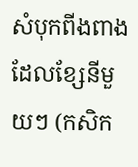សំបុកពីងពាង ដែលខ្សែនីមួយៗ (កសិក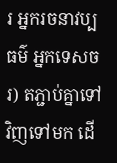រ អ្នករចនាវប្បធម៌ អ្នកទេសចរ) តភ្ជាប់គ្នាទៅវិញទៅមក ដើ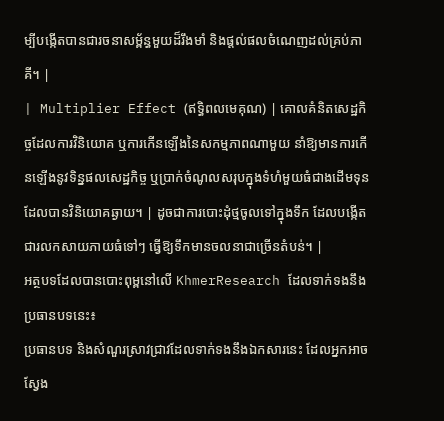ម្បីបង្កើតបានជារចនាសម្ព័ន្ធមួយដ៏រឹងមាំ និងផ្តល់ផលចំណេញដល់គ្រប់ភាគី។ |
| Multiplier Effect (ឥទ្ធិពលមេគុណ) | គោលគំនិតសេដ្ឋកិច្ចដែលការវិនិយោគ ឬការកើនឡើងនៃសកម្មភាពណាមួយ នាំឱ្យមានការកើនឡើងនូវទិន្នផលសេដ្ឋកិច្ច ឬប្រាក់ចំណូលសរុបក្នុងទំហំមួយធំជាងដើមទុនដែលបានវិនិយោគឆ្ងាយ។ | ដូចជាការបោះដុំថ្មចូលទៅក្នុងទឹក ដែលបង្កើតជារលកសាយភាយធំទៅៗ ធ្វើឱ្យទឹកមានចលនាជាច្រើនតំបន់។ |
អត្ថបទដែលបានបោះពុម្ពនៅលើ KhmerResearch ដែលទាក់ទងនឹងប្រធានបទនេះ៖
ប្រធានបទ និងសំណួរស្រាវជ្រាវដែលទាក់ទងនឹងឯកសារនេះ ដែលអ្នកអាចស្វែង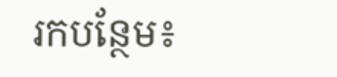រកបន្ថែម៖